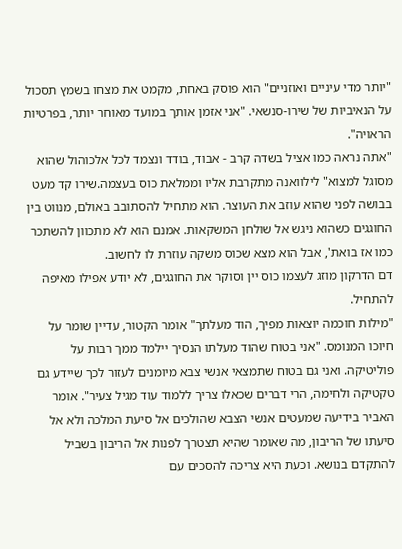"יותר מדי עיניים ואוזניים" הוא פוסק באחת, מקמט את מצחו בשמץ תסכול על הנאיביות של שירו-סנשאי. "אני אזמן אותך במועד מאוחר יותר, בפרטיות הראויה".
"אתה נראה כמו אציל בשדה קרב - אבוד, בודד ונצמד לכל אלכוהול שהוא מסוגל למצוא" לילוואנה מתקרבת אליו וממלאת כוס בעצמה.שירו קד מעט בבושה לפני שהוא עוזב את העוצר. הוא מתחיל להסתובב באולם, מנווט בין החוגגים כשהוא ניגש אל שולחן המשקאות. אמנם הוא לא מתכוון להשתכר כמו אז בואת', אבל הוא מצא שכוס משקה עוזרת לו לחשוב.
דם הדרקון מוזג לעצמו כוס יין וסוקר את החוגגים, לא יודע אפילו מאיפה להתחיל.
"מילות חוכמה יוצאות מפיך, הוד מעלתך" אומר הקטור, עדיין שומר על חיוכו המנומס. "אני בטוח שהוד מעלתו הנסיך יילמד ממך רבות על פוליטיקה. ואני גם בטוח שתמצאי אנשי צבא מיומנים לעזור לכך שיידע גם טקטיקה ולחימה, הרי דברים שכאלו צריך ללמוד עוד מגיל צעיר". אומר האביר בידיעה שמעטים אנשי הצבא שהולכים אל סיעת המלכה ולא אל סיעתו של הריבון, מה שאומר שהיא תצטרך לפנות אל הריבון בשביל להתקדם בנושא. וכעת היא צריכה להסכים עם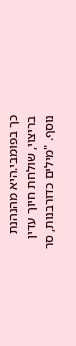כך בפומבי.היא מהנהנת בריצוי, שולחת חיוך עדין נוסף. "מילים כדורבנות, סר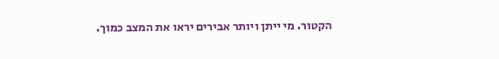הקטור. מי ייתן ויותר אבירים יראו את המצב כמוך.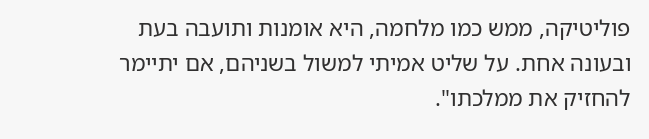פוליטיקה, ממש כמו מלחמה, היא אומנות ותועבה בעת ובעונה אחת. על שליט אמיתי למשול בשניהם, אם יתיימר להחזיק את ממלכתו".